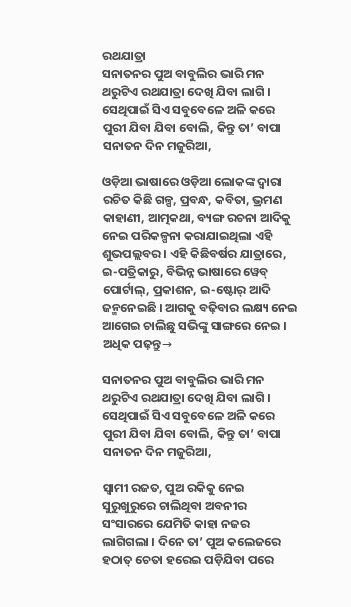ରଥଯାତ୍ରା
ସନାତନର ପୁଅ ବାବୁଲିର ଭାରି ମନ ଥରୁଟିଏ ରଥଯାତ୍ରା ଦେଖି ଯିବା ଲାଗି । ସେଥିପାଇଁ ସିଏ ସବୁବେଳେ ଅଳି କରେ ପୁରୀ ଯିବା ଯିବା ବୋଲି, କିନ୍ତୁ ତା’ ବାପା ସନାତନ ଦିନ ମଜୁରିଆ,

ଓଡ଼ିଆ ଭାଷାରେ ଓଡ଼ିଆ ଲୋକଙ୍କ ଦ୍ୱାରା ରଚିତ କିଛି ଗଳ୍ପ, ପ୍ରବନ୍ଧ, କବିତା, ଭ୍ରମଣ କାହାଣୀ, ଆତ୍ମକଥା, ବ୍ୟଙ୍ଗ ରଚନା ଆଦିକୁ ନେଇ ପରିକଳ୍ପନା କରାଯାଇଥିଲା ଏହି ଶୁଭପଲ୍ଲବର । ଏହି କିଛିବର୍ଷର ଯାତ୍ରାରେ, ଇ-ପତ୍ରିକାରୁ, ବିଭିନ୍ନ ଭାଷାରେ ୱେବ୍ ପୋର୍ଟାଲ୍, ପ୍ରକାଶନ, ଇ-ଷ୍ଟୋର୍ ଆଦି ଜନ୍ମନେଇଛି । ଆଗକୁ ବଢ଼ିବାର ଲକ୍ଷ୍ୟ ନେଇ ଆଗେଇ ଚାଲିଛୁ ସଭିଙ୍କୁ ସାଙ୍ଗରେ ନେଇ ।
ଅଧିକ ପଢ଼ନ୍ତୁ→

ସନାତନର ପୁଅ ବାବୁଲିର ଭାରି ମନ ଥରୁଟିଏ ରଥଯାତ୍ରା ଦେଖି ଯିବା ଲାଗି । ସେଥିପାଇଁ ସିଏ ସବୁବେଳେ ଅଳି କରେ ପୁରୀ ଯିବା ଯିବା ବୋଲି, କିନ୍ତୁ ତା’ ବାପା ସନାତନ ଦିନ ମଜୁରିଆ,

ସ୍ୱାମୀ ରଜତ, ପୁଅ ରକିକୁ ନେଇ ସୁରୁଖୁରୁରେ ଚାଲିଥିବା ଅବନୀର ସଂସାରରେ ଯେମିତି କାହା ନଜର ଲାଗିଗଲା । ଦିନେ ତା’ ପୁଅ କଲେଜରେ ହଠାତ୍ ଚେତା ହରେଇ ପଡ଼ିଯିବା ପରେ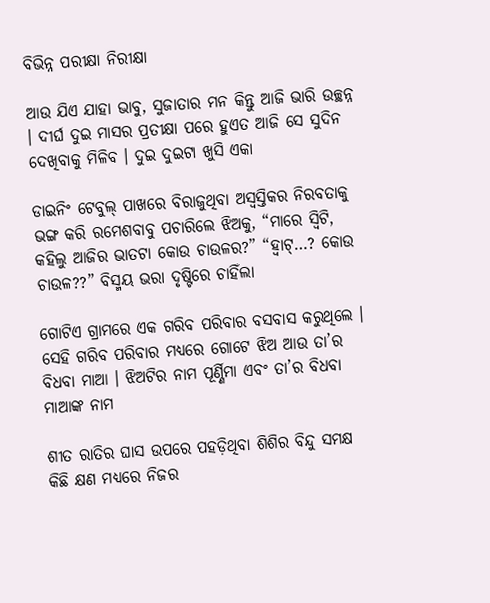ବିଭିନ୍ନ ପରୀକ୍ଷା ନିରୀକ୍ଷା

ଆଉ ଯିଏ ଯାହା ଭାବୁ, ସୁଜାତାର ମନ କିନ୍ତୁ ଆଜି ଭାରି ଉଚ୍ଛନ୍ନ । ଦୀର୍ଘ ଦୁଇ ମାସର ପ୍ରତୀକ୍ଷା ପରେ ହୁଏତ ଆଜି ସେ ସୁଦିନ ଦେଖିବାକୁ ମିଳିବ । ଦୁଇ ଦୁଇଟା ଖୁସି ଏକା

ଡାଇନିଂ ଟେବୁଲ୍ ପାଖରେ ବିରାଜୁଥିବା ଅସ୍ୱସ୍ତିକର ନିରବତାକୁ ଭଙ୍ଗ କରି ରମେଶବାବୁ ପଚାରିଲେ ଝିଅକୁ, “ମାରେ ସ୍ୱିଟି, କହିଲୁ ଆଜିର ଭାତଟା କୋଉ ଚାଉଳର?” “ହ୍ୱାଟ୍…? କୋଉ ଚାଉଳ??” ବିସ୍ମୟ ଭରା ଦୃଷ୍ଟିରେ ଚାହିଁଲା

ଗୋଟିଏ ଗ୍ରାମରେ ଏକ ଗରିବ ପରିବାର ବସବାସ କରୁଥିଲେ । ସେହି ଗରିବ ପରିବାର ମଧ୍ୟରେ ଗୋଟେ ଝିଅ ଆଉ ତା’ର ବିଧବା ମାଆ । ଝିଅଟିର ନାମ ପୂର୍ଣ୍ଣିମା ଏବଂ ତା’ର ବିଧବା ମାଆଙ୍କ ନାମ

ଶୀତ ରାତିର ଘାସ ଉପରେ ପହଡ଼ିଥିବା ଶିଶିର ବିନ୍ଦୁ ସମକ୍ଷ କିଛି କ୍ଷଣ ମଧ୍ୟରେ ନିଜର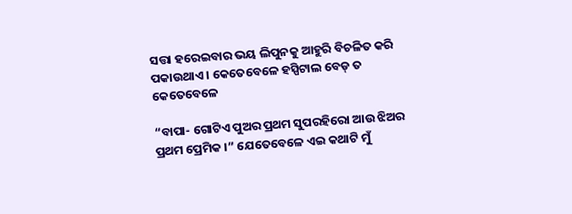ସତ୍ତା ହରେଇବାର ଭୟ ଲିପୁନକୁ ଆହୁରି ବିଚଳିତ କରି ପକାଉଥାଏ । କେତେବେଳେ ହସ୍ପିଟାଲ ବେଡ୍ ତ କେତେବେଳେ

“ବାପା- ଗୋଟିଏ ପୁଅର ପ୍ରଥମ ସୁପରହିରୋ ଆଉ ଝିଅର ପ୍ରଥମ ପ୍ରେମିକ ।” ଯେତେବେଳେ ଏଇ କଥାଟି ମୁଁ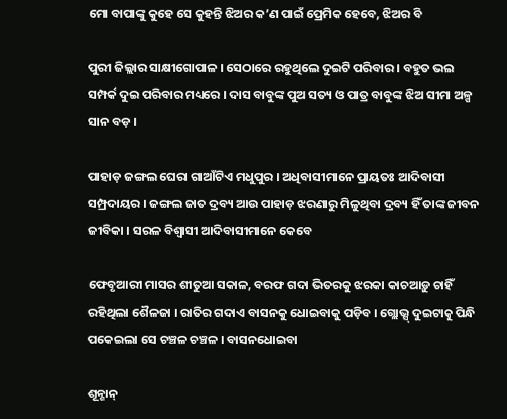ମୋ ବାପାଙ୍କୁ କୁହେ ସେ କୁହନ୍ତି ଝିଅର କ’ଣ ପାଇଁ ପ୍ରେମିକ ହେବେ, ଝିଅର ବି

ପୁରୀ ଜିଲ୍ଲାର ସାକ୍ଷୀଗୋପାଳ । ସେଠାରେ ରହୁଥିଲେ ଦୁଇଟି ପରିବାର । ବହୁତ ଭଲ ସମ୍ପର୍କ ଦୁଇ ପରିବାର ମଧ୍ୟରେ । ଦାସ ବାବୁଙ୍କ ପୁଅ ସତ୍ୟ ଓ ପାତ୍ର ବାବୁଙ୍କ ଝିଅ ସୀମା ଅଳ୍ପ ସାନ ବଡ଼ ।

ପାହାଡ଼ ଜଙ୍ଗଲ ଘେରା ଗାଆଁଟିଏ ମଧୁପୁର । ଅଧିବାସୀମାନେ ପ୍ରାୟତଃ ଆଦିବାସୀ ସମ୍ପ୍ରଦାୟର । ଜଙ୍ଗଲ ଜାତ ଦ୍ରବ୍ୟ ଆଉ ପାହାଡ଼ ଝରଣାରୁ ମିଳୁଥିବା ଦ୍ରବ୍ୟ ହିଁ ତାଙ୍କ ଜୀବନ ଜୀବିକା । ସରଳ ବିଶ୍ୱାସୀ ଆଦିବାସୀମାନେ କେବେ

ଫେବୃଆରୀ ମାସର ଶୀତୁଆ ସକାଳ, ବରଫ ଗଦା ଭିତରକୁ ଝରକା କାଚଆଡ଼ୁ ଚାହିଁ ରହିଥିଲା ଶୈଳଜା । ରାତିର ଗଦାଏ ବାସନକୁ ଧୋଇବାକୁ ପଡ଼ିବ । ଗ୍ଲୋଭ୍ସ୍ ଦୁଇଟାକୁ ପିନ୍ଧି ପକେଇଲା ସେ ଚଞ୍ଚଳ ଚଞ୍ଚଳ । ବାସନଧୋଇବା

ଶୂନ୍ଶାନ୍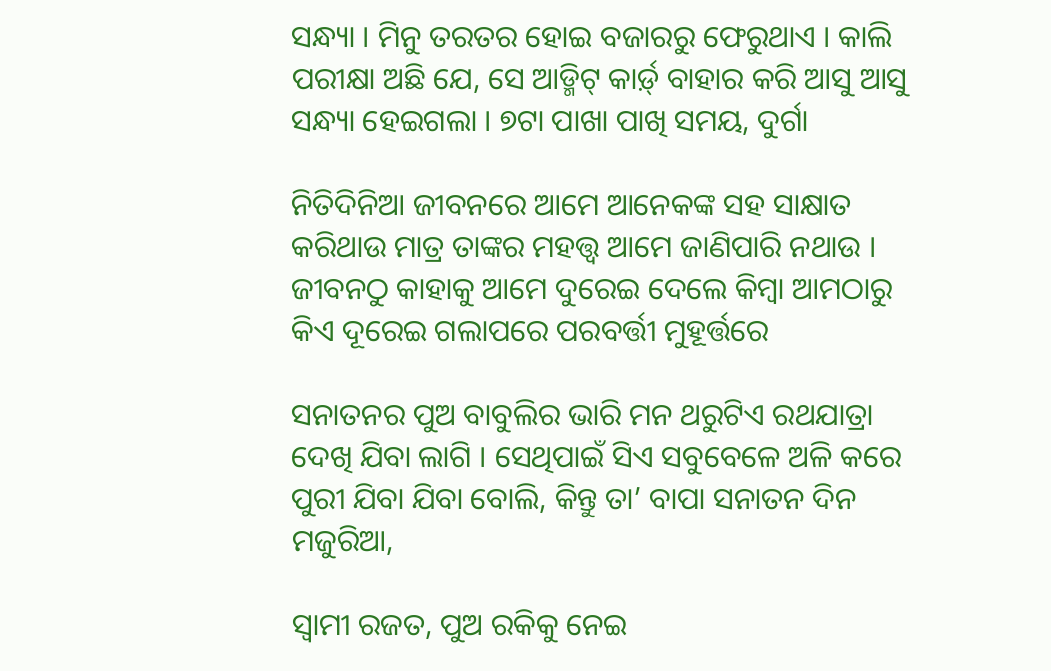ସନ୍ଧ୍ୟା । ମିନୁ ତରତର ହୋଇ ବଜାରରୁ ଫେରୁଥାଏ । କାଲି ପରୀକ୍ଷା ଅଛି ଯେ, ସେ ଆଡ୍ମିଟ୍ କାର୍ଡ଼୍ ବାହାର କରି ଆସୁ ଆସୁ ସନ୍ଧ୍ୟା ହେଇଗଲା । ୭ଟା ପାଖା ପାଖି ସମୟ, ଦୁର୍ଗା

ନିତିଦିନିଆ ଜୀବନରେ ଆମେ ଆନେକଙ୍କ ସହ ସାକ୍ଷାତ କରିଥାଉ ମାତ୍ର ତାଙ୍କର ମହତ୍ତ୍ୱ ଆମେ ଜାଣିପାରି ନଥାଉ । ଜୀବନଠୁ କାହାକୁ ଆମେ ଦୁରେଇ ଦେଲେ କିମ୍ବା ଆମଠାରୁ କିଏ ଦୂରେଇ ଗଲାପରେ ପରବର୍ତ୍ତୀ ମୁହୂର୍ତ୍ତରେ

ସନାତନର ପୁଅ ବାବୁଲିର ଭାରି ମନ ଥରୁଟିଏ ରଥଯାତ୍ରା ଦେଖି ଯିବା ଲାଗି । ସେଥିପାଇଁ ସିଏ ସବୁବେଳେ ଅଳି କରେ ପୁରୀ ଯିବା ଯିବା ବୋଲି, କିନ୍ତୁ ତା’ ବାପା ସନାତନ ଦିନ ମଜୁରିଆ,

ସ୍ୱାମୀ ରଜତ, ପୁଅ ରକିକୁ ନେଇ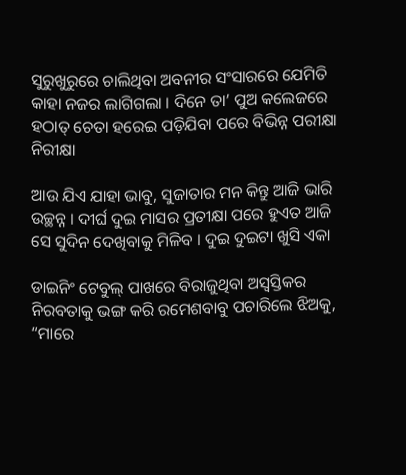ସୁରୁଖୁରୁରେ ଚାଲିଥିବା ଅବନୀର ସଂସାରରେ ଯେମିତି କାହା ନଜର ଲାଗିଗଲା । ଦିନେ ତା’ ପୁଅ କଲେଜରେ ହଠାତ୍ ଚେତା ହରେଇ ପଡ଼ିଯିବା ପରେ ବିଭିନ୍ନ ପରୀକ୍ଷା ନିରୀକ୍ଷା

ଆଉ ଯିଏ ଯାହା ଭାବୁ, ସୁଜାତାର ମନ କିନ୍ତୁ ଆଜି ଭାରି ଉଚ୍ଛନ୍ନ । ଦୀର୍ଘ ଦୁଇ ମାସର ପ୍ରତୀକ୍ଷା ପରେ ହୁଏତ ଆଜି ସେ ସୁଦିନ ଦେଖିବାକୁ ମିଳିବ । ଦୁଇ ଦୁଇଟା ଖୁସି ଏକା

ଡାଇନିଂ ଟେବୁଲ୍ ପାଖରେ ବିରାଜୁଥିବା ଅସ୍ୱସ୍ତିକର ନିରବତାକୁ ଭଙ୍ଗ କରି ରମେଶବାବୁ ପଚାରିଲେ ଝିଅକୁ, “ମାରେ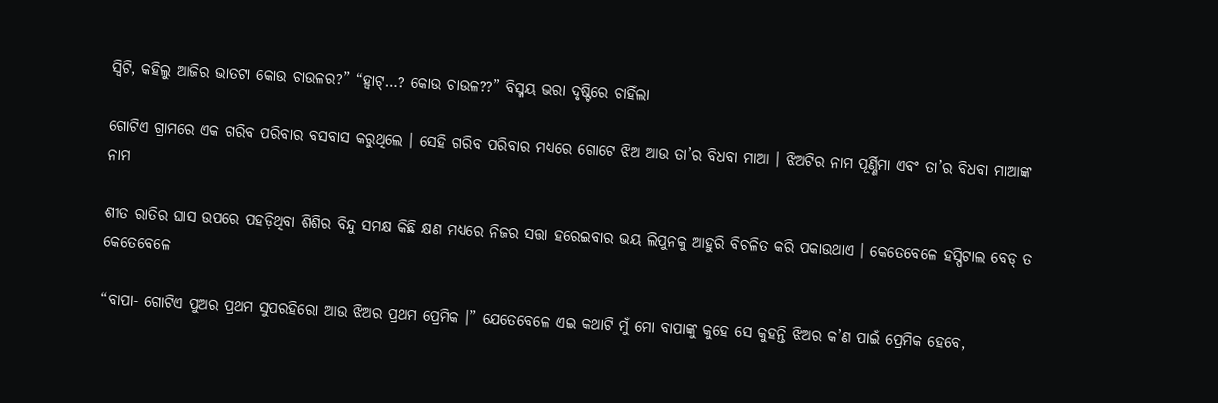ସ୍ୱିଟି, କହିଲୁ ଆଜିର ଭାତଟା କୋଉ ଚାଉଳର?” “ହ୍ୱାଟ୍…? କୋଉ ଚାଉଳ??” ବିସ୍ମୟ ଭରା ଦୃଷ୍ଟିରେ ଚାହିଁଲା

ଗୋଟିଏ ଗ୍ରାମରେ ଏକ ଗରିବ ପରିବାର ବସବାସ କରୁଥିଲେ । ସେହି ଗରିବ ପରିବାର ମଧ୍ୟରେ ଗୋଟେ ଝିଅ ଆଉ ତା’ର ବିଧବା ମାଆ । ଝିଅଟିର ନାମ ପୂର୍ଣ୍ଣିମା ଏବଂ ତା’ର ବିଧବା ମାଆଙ୍କ ନାମ

ଶୀତ ରାତିର ଘାସ ଉପରେ ପହଡ଼ିଥିବା ଶିଶିର ବିନ୍ଦୁ ସମକ୍ଷ କିଛି କ୍ଷଣ ମଧ୍ୟରେ ନିଜର ସତ୍ତା ହରେଇବାର ଭୟ ଲିପୁନକୁ ଆହୁରି ବିଚଳିତ କରି ପକାଉଥାଏ । କେତେବେଳେ ହସ୍ପିଟାଲ ବେଡ୍ ତ କେତେବେଳେ

“ବାପା- ଗୋଟିଏ ପୁଅର ପ୍ରଥମ ସୁପରହିରୋ ଆଉ ଝିଅର ପ୍ରଥମ ପ୍ରେମିକ ।” ଯେତେବେଳେ ଏଇ କଥାଟି ମୁଁ ମୋ ବାପାଙ୍କୁ କୁହେ ସେ କୁହନ୍ତି ଝିଅର କ’ଣ ପାଇଁ ପ୍ରେମିକ ହେବେ,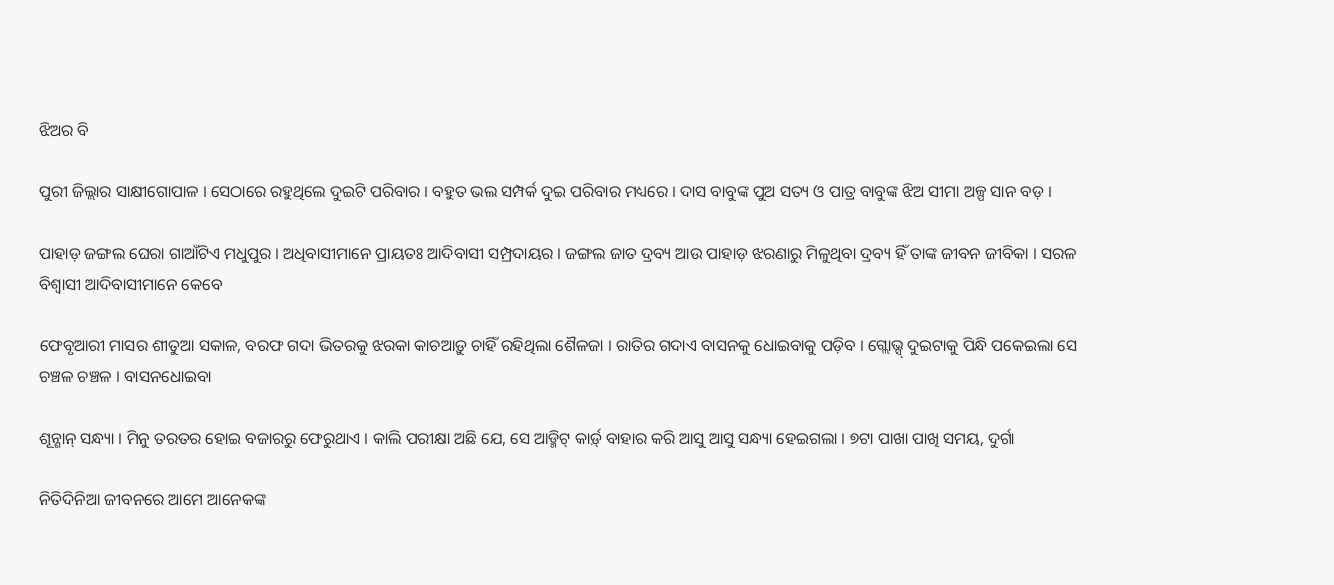ଝିଅର ବି

ପୁରୀ ଜିଲ୍ଲାର ସାକ୍ଷୀଗୋପାଳ । ସେଠାରେ ରହୁଥିଲେ ଦୁଇଟି ପରିବାର । ବହୁତ ଭଲ ସମ୍ପର୍କ ଦୁଇ ପରିବାର ମଧ୍ୟରେ । ଦାସ ବାବୁଙ୍କ ପୁଅ ସତ୍ୟ ଓ ପାତ୍ର ବାବୁଙ୍କ ଝିଅ ସୀମା ଅଳ୍ପ ସାନ ବଡ଼ ।

ପାହାଡ଼ ଜଙ୍ଗଲ ଘେରା ଗାଆଁଟିଏ ମଧୁପୁର । ଅଧିବାସୀମାନେ ପ୍ରାୟତଃ ଆଦିବାସୀ ସମ୍ପ୍ରଦାୟର । ଜଙ୍ଗଲ ଜାତ ଦ୍ରବ୍ୟ ଆଉ ପାହାଡ଼ ଝରଣାରୁ ମିଳୁଥିବା ଦ୍ରବ୍ୟ ହିଁ ତାଙ୍କ ଜୀବନ ଜୀବିକା । ସରଳ ବିଶ୍ୱାସୀ ଆଦିବାସୀମାନେ କେବେ

ଫେବୃଆରୀ ମାସର ଶୀତୁଆ ସକାଳ, ବରଫ ଗଦା ଭିତରକୁ ଝରକା କାଚଆଡ଼ୁ ଚାହିଁ ରହିଥିଲା ଶୈଳଜା । ରାତିର ଗଦାଏ ବାସନକୁ ଧୋଇବାକୁ ପଡ଼ିବ । ଗ୍ଲୋଭ୍ସ୍ ଦୁଇଟାକୁ ପିନ୍ଧି ପକେଇଲା ସେ ଚଞ୍ଚଳ ଚଞ୍ଚଳ । ବାସନଧୋଇବା

ଶୂନ୍ଶାନ୍ ସନ୍ଧ୍ୟା । ମିନୁ ତରତର ହୋଇ ବଜାରରୁ ଫେରୁଥାଏ । କାଲି ପରୀକ୍ଷା ଅଛି ଯେ, ସେ ଆଡ୍ମିଟ୍ କାର୍ଡ଼୍ ବାହାର କରି ଆସୁ ଆସୁ ସନ୍ଧ୍ୟା ହେଇଗଲା । ୭ଟା ପାଖା ପାଖି ସମୟ, ଦୁର୍ଗା

ନିତିଦିନିଆ ଜୀବନରେ ଆମେ ଆନେକଙ୍କ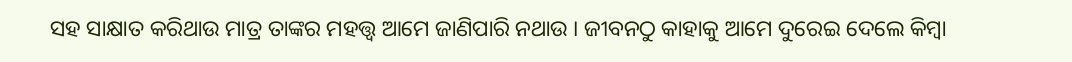ସହ ସାକ୍ଷାତ କରିଥାଉ ମାତ୍ର ତାଙ୍କର ମହତ୍ତ୍ୱ ଆମେ ଜାଣିପାରି ନଥାଉ । ଜୀବନଠୁ କାହାକୁ ଆମେ ଦୁରେଇ ଦେଲେ କିମ୍ବା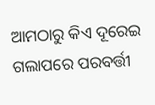ଆମଠାରୁ କିଏ ଦୂରେଇ ଗଲାପରେ ପରବର୍ତ୍ତୀ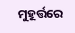ମୁହୂର୍ତ୍ତରେ